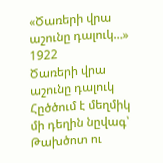«Ծառերի վրա աշունը դալուկ…»
1922
Ծառերի վրա աշունը դալուկ
Հըծծում է մեղմիկ մի դեղին նըվագ՝
Թախծոտ ու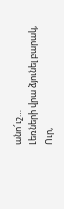անո՜ւշ…
Լեռների վրա ձյունել բարակ,
Ուր,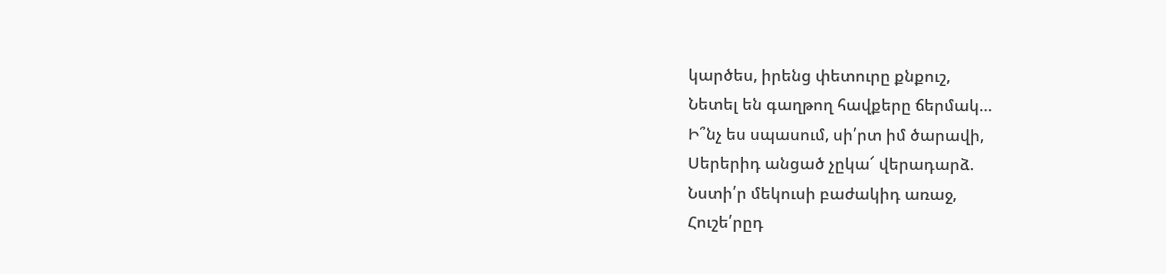կարծես, իրենց փետուրը քնքուշ,
Նետել են գաղթող հավքերը ճերմակ…
Ի՞նչ ես սպասում, սի՛րտ իմ ծարավի,
Սերերիդ անցած չըկա՜ վերադարձ.
Նստի՛ր մեկուսի բաժակիդ առաջ,
Հուշե՛րըդ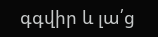գգվիր և լա՛ց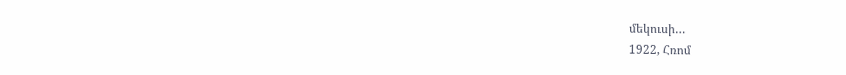մեկուսի…
1922, Հռոմ